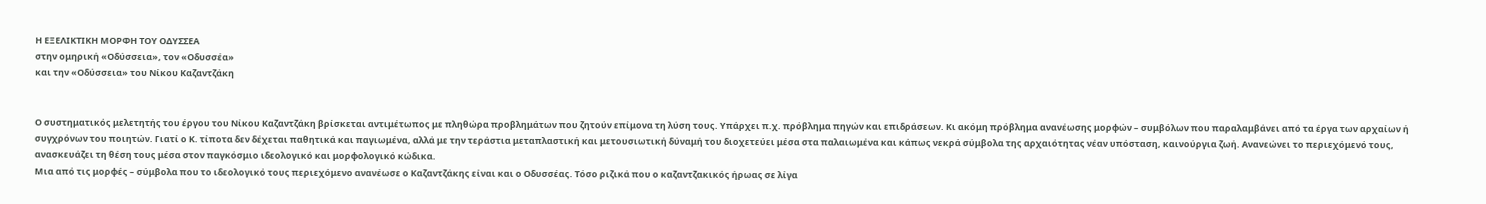Η ΕΞΕΛΙΚΤΙΚΗ ΜΟΡΦΗ ΤΟΥ ΟΔΥΣΣΕΑ
στην ομηρική «Οδύσσεια», τον «Οδυσσέα»
και την «Οδύσσεια» του Νίκου Καζαντζάκη


Ο συστηματικός μελετητής του έργου του Νίκου Καζαντζάκη βρίσκεται αντιμέτωπος με πληθώρα προβλημάτων που ζητούν επίμονα τη λύση τους. Υπάρχει π.χ. πρόβλημα πηγών και επιδράσεων. Κι ακόμη πρόβλημα ανανέωσης μορφών – συμβόλων που παραλαμβάνει από τα έργα των αρχαίων ή συγχρόνων του ποιητών. Γιατί ο Κ. τίποτα δεν δέχεται παθητικά και παγιωμένα, αλλά με την τεράστια μεταπλαστική και μετουσιωτική δύναμή του διοχετεύει μέσα στα παλαιωμένα και κάπως νεκρά σύμβολα της αρχαιότητας νέαν υπόσταση, καινούργια ζωή. Ανανεώνει το περιεχόμενό τους, ανασκευάζει τη θέση τους μέσα στον παγκόσμιο ιδεολογικό και μορφολογικό κώδικα.
Μια από τις μορφές – σύμβολα που το ιδεολογικό τους περιεχόμενο ανανέωσε ο Καζαντζάκης είναι και ο Οδυσσέας. Τόσο ριζικά που ο καζαντζακικός ήρωας σε λίγα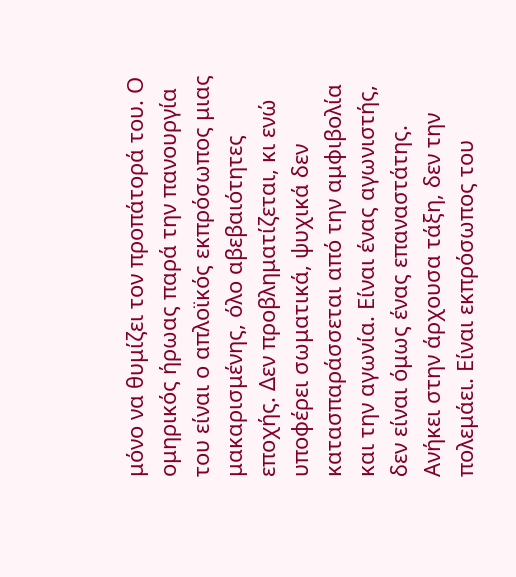μόνο να θυμίζει τον προπάτορά του. Ο ομηρικός ήρωας παρά την πανουργία του είναι ο απλοϊκός εκπρόσωπος μιας μακαρισμένης, όλο αβεβαιότητες εποχής. Δεν προβληματίζεται, κι ενώ υποφέρει σωματικά, ψυχικά δεν κατασπαράσσεται από την αμφιβολία και την αγωνία. Είναι ένας αγωνιστής, δεν είναι όμως ένας επαναστάτης. Ανήκει στην άρχουσα τάξη, δεν την πολεμάει. Είναι εκπρόσωπος του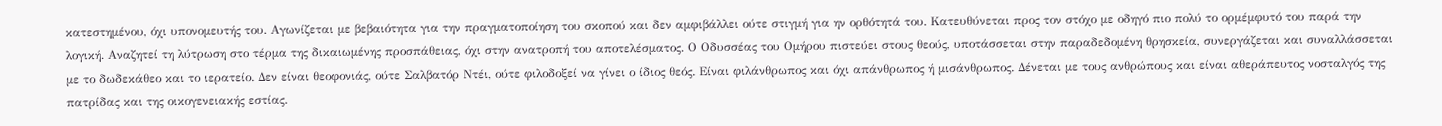κατεστημένου, όχι υπονομευτής του. Αγωνίζεται με βεβαιότητα για την πραγματοποίηση του σκοπού και δεν αμφιβάλλει ούτε στιγμή για ην ορθότητά του. Κατευθύνεται προς τον στόχο με οδηγό πιο πολύ το ορμέμφυτό του παρά την λογική. Αναζητεί τη λύτρωση στο τέρμα της δικαιωμένης προσπάθειας, όχι στην ανατροπή του αποτελέσματος. Ο Οδυσσέας του Ομήρου πιστεύει στους θεούς, υποτάσσεται στην παραδεδομένη θρησκεία, συνεργάζεται και συναλλάσσεται με το δωδεκάθεο και το ιερατείο. Δεν είναι θεοφονιάς, ούτε Σαλβατόρ Ντέι, ούτε φιλοδοξεί να γίνει ο ίδιος θεός. Είναι φιλάνθρωπος και όχι απάνθρωπος ή μισάνθρωπος. Δένεται με τους ανθρώπους και είναι αθεράπευτος νοσταλγός της πατρίδας και της οικογενειακής εστίας.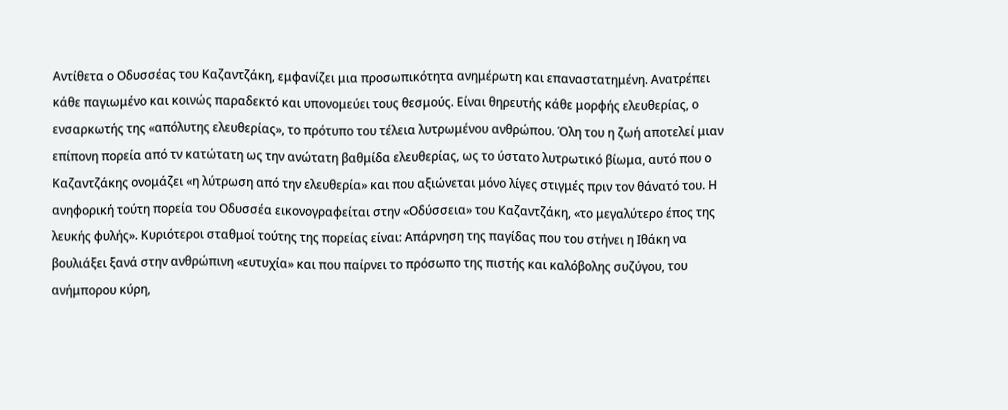Αντίθετα ο Οδυσσέας του Καζαντζάκη, εμφανίζει μια προσωπικότητα ανημέρωτη και επαναστατημένη. Ανατρέπει κάθε παγιωμένο και κοινώς παραδεκτό και υπονομεύει τους θεσμούς. Είναι θηρευτής κάθε μορφής ελευθερίας, ο ενσαρκωτής της «απόλυτης ελευθερίας», το πρότυπο του τέλεια λυτρωμένου ανθρώπου. Όλη του η ζωή αποτελεί μιαν επίπονη πορεία από τν κατώτατη ως την ανώτατη βαθμίδα ελευθερίας, ως το ύστατο λυτρωτικό βίωμα, αυτό που ο Καζαντζάκης ονομάζει «η λύτρωση από την ελευθερία» και που αξιώνεται μόνο λίγες στιγμές πριν τον θάνατό του. Η ανηφορική τούτη πορεία του Οδυσσέα εικονογραφείται στην «Οδύσσεια» του Καζαντζάκη, «το μεγαλύτερο έπος της λευκής φυλής». Κυριότεροι σταθμοί τούτης της πορείας είναι: Απάρνηση της παγίδας που του στήνει η Ιθάκη να βουλιάξει ξανά στην ανθρώπινη «ευτυχία» και που παίρνει το πρόσωπο της πιστής και καλόβολης συζύγου, του ανήμπορου κύρη,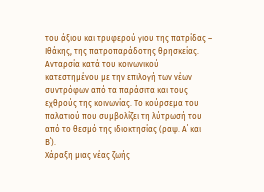του άξιου και τρυφερού γιου της πατρίδας – Ιθάκης, της πατροπαράδοτης θρησκείας. Ανταρσία κατά του κοινωνικού κατεστημένου με την επιλογή των νέων συντρόφων από τα παράσιτα και τους εχθρούς της κοινωνίας. Το κούρσεμα του παλατιού που συμβολίζει τη λύτρωσή του από το θεσμό της ιδιοκτησίας (ραψ. Α΄ και Β΄).
Χάραξη μιας νέας ζωής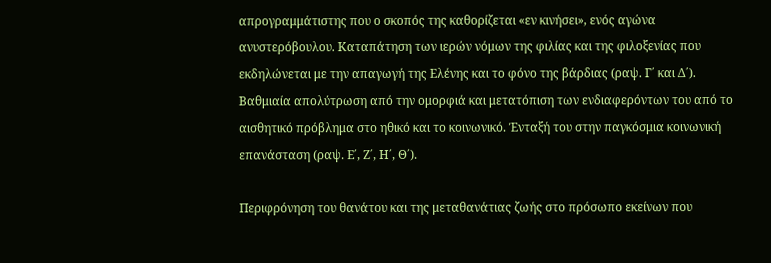απρογραμμάτιστης που ο σκοπός της καθορίζεται «εν κινήσει», ενός αγώνα ανυστερόβουλου. Καταπάτηση των ιερών νόμων της φιλίας και της φιλοξενίας που εκδηλώνεται με την απαγωγή της Ελένης και το φόνο της βάρδιας (ραψ. Γ΄ και Δ΄).
Βαθμιαία απολύτρωση από την ομορφιά και μετατόπιση των ενδιαφερόντων του από το αισθητικό πρόβλημα στο ηθικό και το κοινωνικό. Ένταξή του στην παγκόσμια κοινωνική επανάσταση (ραψ. Ε΄, Ζ΄, Η΄, Θ΄).

Περιφρόνηση του θανάτου και της μεταθανάτιας ζωής στο πρόσωπο εκείνων που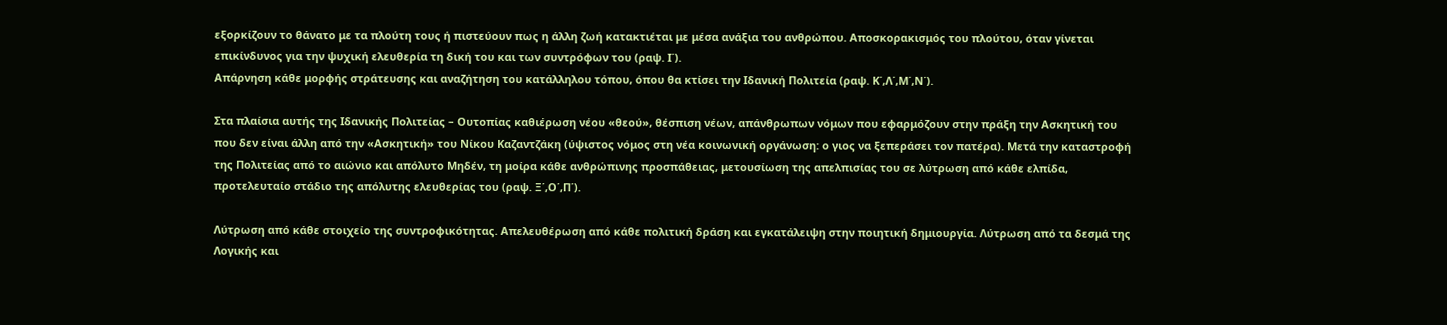εξορκίζουν το θάνατο με τα πλούτη τους ή πιστεύουν πως η άλλη ζωή κατακτιέται με μέσα ανάξια του ανθρώπου. Αποσκορακισμός του πλούτου, όταν γίνεται επικίνδυνος για την ψυχική ελευθερία τη δική του και των συντρόφων του (ραψ. Ι΄).
Απάρνηση κάθε μορφής στράτευσης και αναζήτηση του κατάλληλου τόπου, όπου θα κτίσει την Ιδανική Πολιτεία (ραψ. Κ΄,Λ΄,Μ΄,Ν΄).

Στα πλαίσια αυτής της Ιδανικής Πολιτείας – Ουτοπίας καθιέρωση νέου «θεού», θέσπιση νέων, απάνθρωπων νόμων που εφαρμόζουν στην πράξη την Ασκητική του που δεν είναι άλλη από την «Ασκητική» του Νίκου Καζαντζάκη (ύψιστος νόμος στη νέα κοινωνική οργάνωση: ο γιος να ξεπεράσει τον πατέρα). Μετά την καταστροφή της Πολιτείας από το αιώνιο και απόλυτο Μηδέν, τη μοίρα κάθε ανθρώπινης προσπάθειας, μετουσίωση της απελπισίας του σε λύτρωση από κάθε ελπίδα, προτελευταίο στάδιο της απόλυτης ελευθερίας του (ραψ. Ξ΄,Ο΄,Π΄).

Λύτρωση από κάθε στοιχείο της συντροφικότητας. Απελευθέρωση από κάθε πολιτική δράση και εγκατάλειψη στην ποιητική δημιουργία. Λύτρωση από τα δεσμά της Λογικής και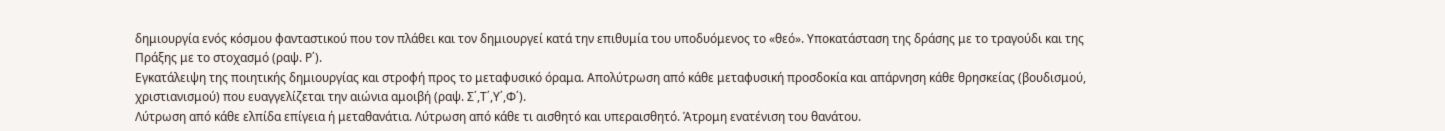δημιουργία ενός κόσμου φανταστικού που τον πλάθει και τον δημιουργεί κατά την επιθυμία του υποδυόμενος το «θεό». Υποκατάσταση της δράσης με το τραγούδι και της Πράξης με το στοχασμό (ραψ. Ρ΄).
Εγκατάλειψη της ποιητικής δημιουργίας και στροφή προς το μεταφυσικό όραμα. Απολύτρωση από κάθε μεταφυσική προσδοκία και απάρνηση κάθε θρησκείας (βουδισμού, χριστιανισμού) που ευαγγελίζεται την αιώνια αμοιβή (ραψ. Σ΄,Τ΄,Υ΄,Φ΄).
Λύτρωση από κάθε ελπίδα επίγεια ή μεταθανάτια. Λύτρωση από κάθε τι αισθητό και υπεραισθητό. Άτρομη ενατένιση του θανάτου.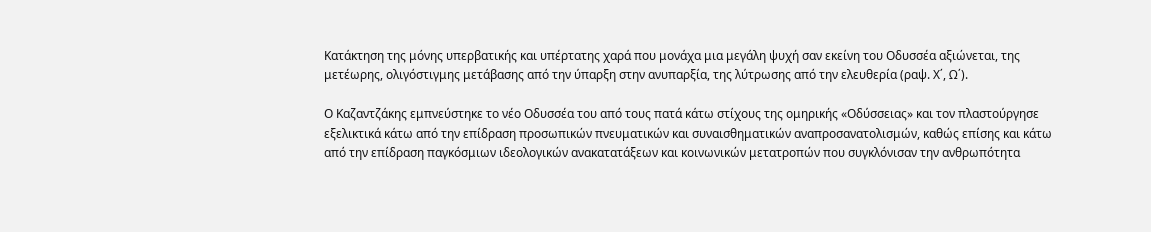Κατάκτηση της μόνης υπερβατικής και υπέρτατης χαρά που μονάχα μια μεγάλη ψυχή σαν εκείνη του Οδυσσέα αξιώνεται, της μετέωρης, ολιγόστιγμης μετάβασης από την ύπαρξη στην ανυπαρξία, της λύτρωσης από την ελευθερία (ραψ. Χ΄, Ω΄).

Ο Καζαντζάκης εμπνεύστηκε το νέο Οδυσσέα του από τους πατά κάτω στίχους της ομηρικής «Οδύσσειας» και τον πλαστούργησε εξελικτικά κάτω από την επίδραση προσωπικών πνευματικών και συναισθηματικών αναπροσανατολισμών, καθώς επίσης και κάτω από την επίδραση παγκόσμιων ιδεολογικών ανακατατάξεων και κοινωνικών μετατροπών που συγκλόνισαν την ανθρωπότητα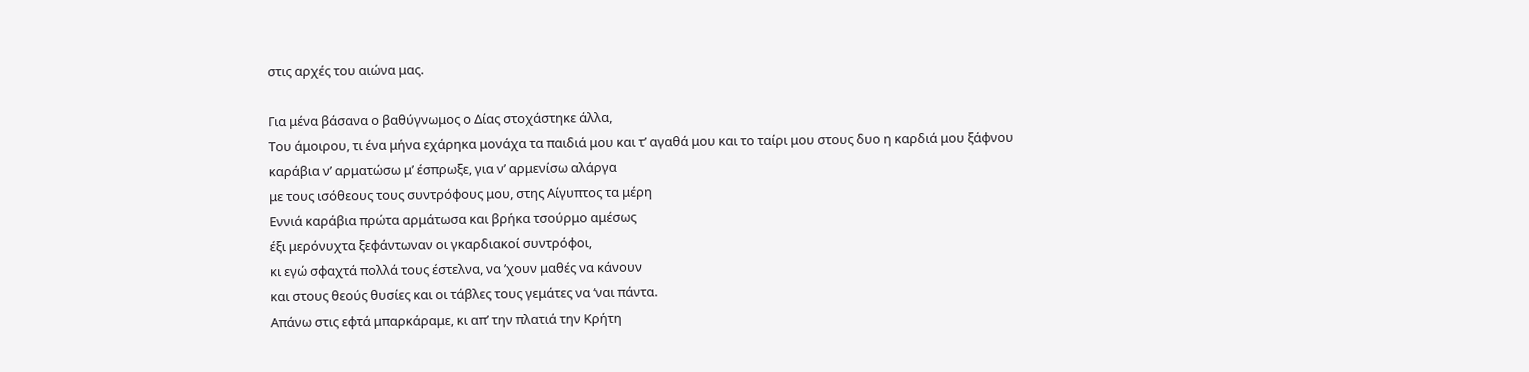στις αρχές του αιώνα μας.

Για μένα βάσανα ο βαθύγνωμος ο Δίας στοχάστηκε άλλα,
Του άμοιρου, τι ένα μήνα εχάρηκα μονάχα τα παιδιά μου και τ’ αγαθά μου και το ταίρι μου στους δυο η καρδιά μου ξάφνου
καράβια ν’ αρματώσω μ’ έσπρωξε, για ν’ αρμενίσω αλάργα
με τους ισόθεους τους συντρόφους μου, στης Αίγυπτος τα μέρη
Εννιά καράβια πρώτα αρμάτωσα και βρήκα τσούρμο αμέσως
έξι μερόνυχτα ξεφάντωναν οι γκαρδιακοί συντρόφοι,
κι εγώ σφαχτά πολλά τους έστελνα, να ’χουν μαθές να κάνουν
και στους θεούς θυσίες και οι τάβλες τους γεμάτες να ‘ναι πάντα.
Απάνω στις εφτά μπαρκάραμε, κι απ’ την πλατιά την Κρήτη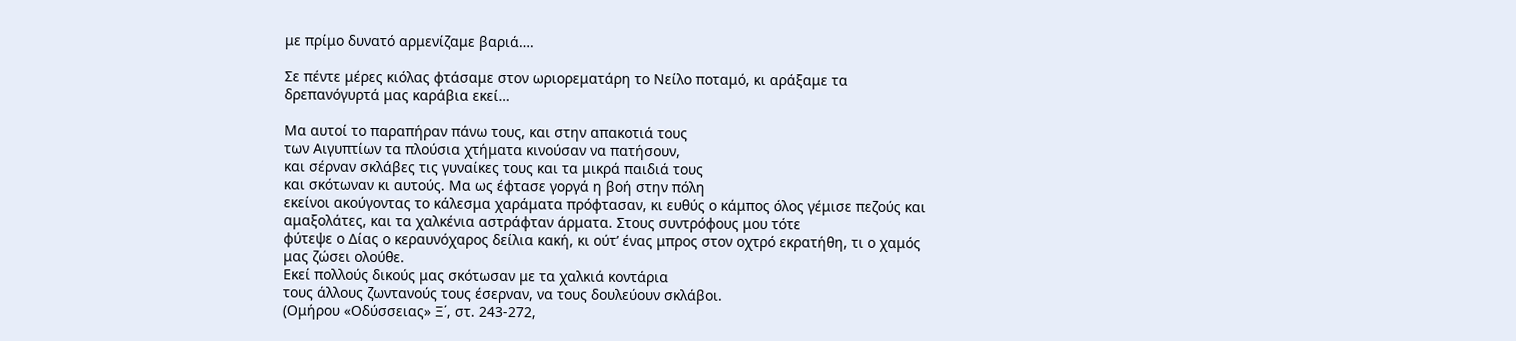με πρίμο δυνατό αρμενίζαμε βαριά….

Σε πέντε μέρες κιόλας φτάσαμε στον ωριορεματάρη το Νείλο ποταμό, κι αράξαμε τα δρεπανόγυρτά μας καράβια εκεί…

Μα αυτοί το παραπήραν πάνω τους, και στην απακοτιά τους
των Αιγυπτίων τα πλούσια χτήματα κινούσαν να πατήσουν,
και σέρναν σκλάβες τις γυναίκες τους και τα μικρά παιδιά τους
και σκότωναν κι αυτούς. Μα ως έφτασε γοργά η βοή στην πόλη
εκείνοι ακούγοντας το κάλεσμα χαράματα πρόφτασαν, κι ευθύς ο κάμπος όλος γέμισε πεζούς και αμαξολάτες, και τα χαλκένια αστράφταν άρματα. Στους συντρόφους μου τότε
φύτεψε ο Δίας ο κεραυνόχαρος δείλια κακή, κι ούτ’ ένας μπρος στον οχτρό εκρατήθη, τι ο χαμός μας ζώσει ολούθε.
Εκεί πολλούς δικούς μας σκότωσαν με τα χαλκιά κοντάρια
τους άλλους ζωντανούς τους έσερναν, να τους δουλεύουν σκλάβοι.
(Ομήρου «Οδύσσειας» Ξ΄, στ. 243-272,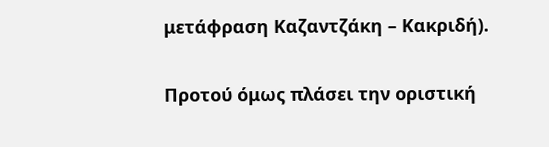μετάφραση Καζαντζάκη – Κακριδή).

Προτού όμως πλάσει την οριστική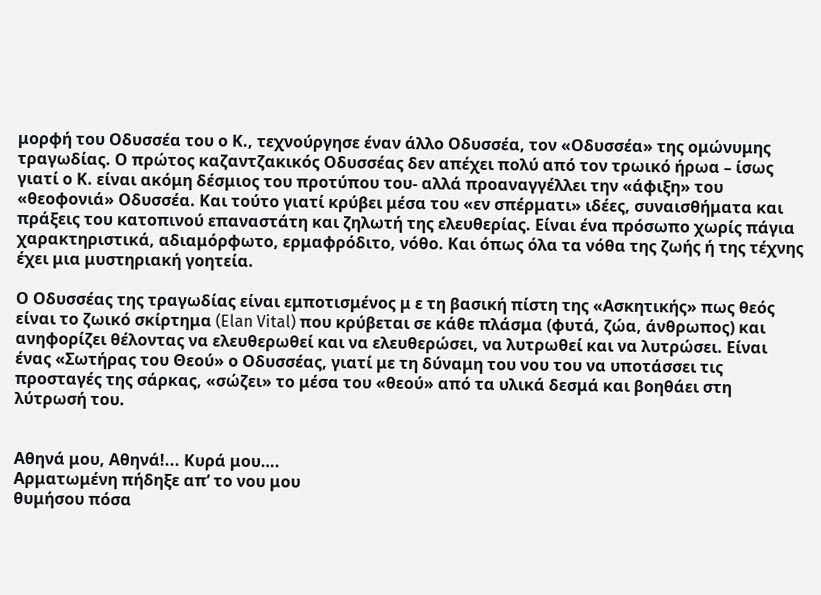μορφή του Οδυσσέα του ο Κ., τεχνούργησε έναν άλλο Οδυσσέα, τον «Οδυσσέα» της ομώνυμης τραγωδίας. Ο πρώτος καζαντζακικός Οδυσσέας δεν απέχει πολύ από τον τρωικό ήρωα – ίσως γιατί ο Κ. είναι ακόμη δέσμιος του προτύπου του- αλλά προαναγγέλλει την «άφιξη» του «θεοφονιά» Οδυσσέα. Και τούτο γιατί κρύβει μέσα του «εν σπέρματι» ιδέες, συναισθήματα και πράξεις του κατοπινού επαναστάτη και ζηλωτή της ελευθερίας. Είναι ένα πρόσωπο χωρίς πάγια χαρακτηριστικά, αδιαμόρφωτο, ερμαφρόδιτο, νόθο. Και όπως όλα τα νόθα της ζωής ή της τέχνης έχει μια μυστηριακή γοητεία.

Ο Οδυσσέας της τραγωδίας είναι εμποτισμένος μ ε τη βασική πίστη της «Ασκητικής» πως θεός είναι το ζωικό σκίρτημα (Elan Vital) που κρύβεται σε κάθε πλάσμα (φυτά, ζώα, άνθρωπος) και ανηφορίζει θέλοντας να ελευθερωθεί και να ελευθερώσει, να λυτρωθεί και να λυτρώσει. Είναι ένας «Σωτήρας του Θεού» ο Οδυσσέας, γιατί με τη δύναμη του νου του να υποτάσσει τις προσταγές της σάρκας, «σώζει» το μέσα του «θεού» από τα υλικά δεσμά και βοηθάει στη λύτρωσή του.


Αθηνά μου, Αθηνά!... Κυρά μου….
Αρματωμένη πήδηξε απ’ το νου μου
θυμήσου πόσα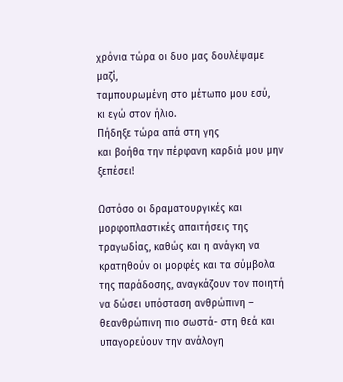χρόνια τώρα οι δυο μας δουλέψαμε μαζί,
ταμπουρωμένη στο μέτωπο μου εσύ,
κι εγώ στον ήλιο.
Πήδηξε τώρα απά στη γης
και βοήθα την πέρφανη καρδιά μου μην ξεπέσει!

Ωστόσο οι δραματουργικές και μορφοπλαστικές απαιτήσεις της τραγωδίας, καθώς και η ανάγκη να κρατηθούν οι μορφές και τα σύμβολα της παράδοσης, αναγκάζουν τον ποιητή να δώσει υπόσταση ανθρώπινη – θεανθρώπινη πιο σωστά- στη θεά και υπαγορεύουν την ανάλογη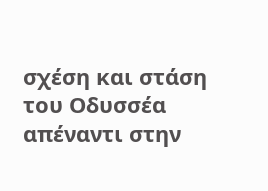σχέση και στάση του Οδυσσέα απέναντι στην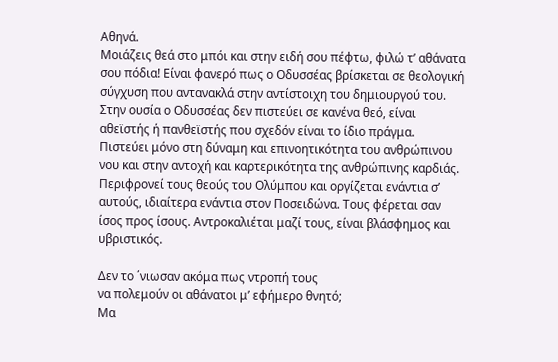Αθηνά.
Μοιάζεις θεά στο μπόι και στην ειδή σου πέφτω, φιλώ τ’ αθάνατα σου πόδια! Είναι φανερό πως ο Οδυσσέας βρίσκεται σε θεολογική σύγχυση που αντανακλά στην αντίστοιχη του δημιουργού του.
Στην ουσία ο Οδυσσέας δεν πιστεύει σε κανένα θεό, είναι αθεϊστής ή πανθεϊστής που σχεδόν είναι το ίδιο πράγμα. Πιστεύει μόνο στη δύναμη και επινοητικότητα του ανθρώπινου νου και στην αντοχή και καρτερικότητα της ανθρώπινης καρδιάς. Περιφρονεί τους θεούς του Ολύμπου και οργίζεται ενάντια σ’ αυτούς, ιδιαίτερα ενάντια στον Ποσειδώνα. Τους φέρεται σαν ίσος προς ίσους. Αντροκαλιέται μαζί τους, είναι βλάσφημος και υβριστικός.

Δεν το ΄νιωσαν ακόμα πως ντροπή τους
να πολεμούν οι αθάνατοι μ’ εφήμερο θνητό;
Μα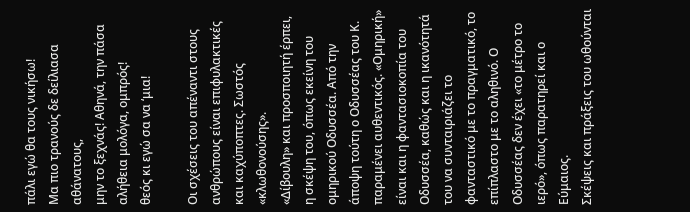πάλι εγώ θα τους νικήσω!
Μα πιο τρανούς δε δείλιασα αθάνατους,
μην το ξεχνάς! Αθηνά, την πάσα αλήθεια μολόγα, ομπρός!
θεός κι εγώ σα να ‘μια!

Οι σχέσεις του απέναντι στους ανθρώπους είναι επιφυλακτικές και καχύποπτες. Σωστός «κλωθονούσης».
«Δίβουλη» και προσποιητή έρπει, η σκέψη του, όπως εκείνη του ομηρικού Οδυσσέα. Από την άποψη τούτη ο Οδυσσέας του Κ. παραμένει αυθεντικός. «Ομηρική» είναι και η φαντασιοκοπία του Οδυσσέα, καθώς και η ικανότητά του να συνταιριάζει το φανταστικό με το πραγματικό, το επίπλαστο με το αληθινό. Ο Οδυσσέας δεν έχει «το μέτρο το ιερό», όπως παρατηρεί και ο Εύμαιος.
Σκέψεις και πράξεις του ωθούνται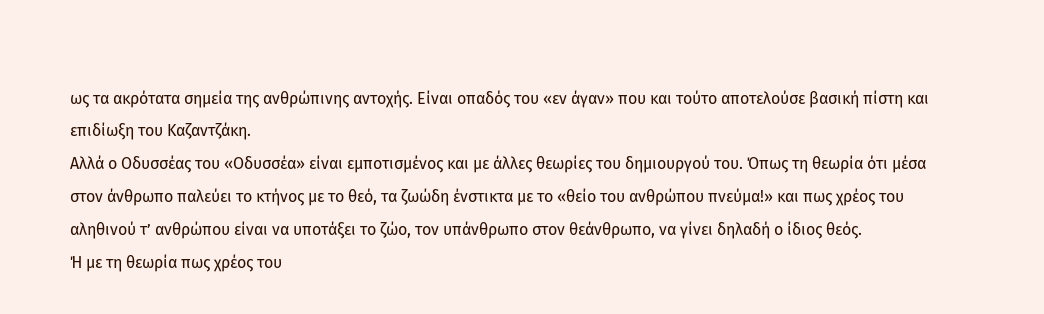ως τα ακρότατα σημεία της ανθρώπινης αντοχής. Είναι οπαδός του «εν άγαν» που και τούτο αποτελούσε βασική πίστη και επιδίωξη του Καζαντζάκη.
Αλλά ο Οδυσσέας του «Οδυσσέα» είναι εμποτισμένος και με άλλες θεωρίες του δημιουργού του. Όπως τη θεωρία ότι μέσα στον άνθρωπο παλεύει το κτήνος με το θεό, τα ζωώδη ένστικτα με το «θείο του ανθρώπου πνεύμα!» και πως χρέος του αληθινού τ’ ανθρώπου είναι να υποτάξει το ζώο, τον υπάνθρωπο στον θεάνθρωπο, να γίνει δηλαδή ο ίδιος θεός.
Ή με τη θεωρία πως χρέος του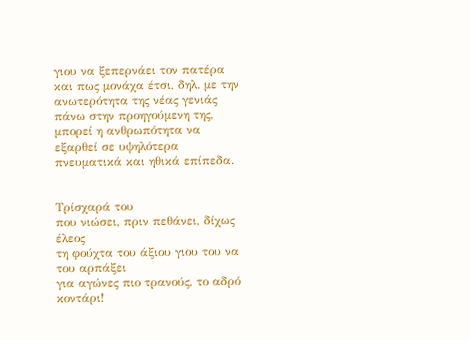γιου να ξεπερνάει τον πατέρα και πως μονάχα έτσι, δηλ. με την ανωτερότητα της νέας γενιάς πάνω στην προηγούμενη της, μπορεί η ανθρωπότητα να εξαρθεί σε υψηλότερα πνευματικά και ηθικά επίπεδα.


Τρίσχαρά του
που νιώσει, πριν πεθάνει, δίχως έλεος
τη φούχτα του άξιου γιου του να του αρπάξει
για αγώνες πιο τρανούς, το αδρό κοντάρι!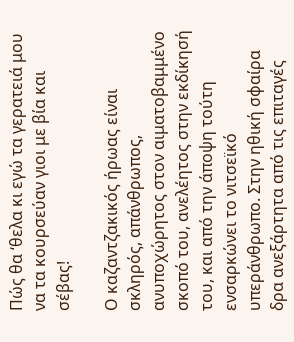Πώς θα ‘θελα κι εγώ τα γερατειά μου
να τα κουρσεύαν γιοι με βία και σέβας!

Ο καζαντζακικός ήρωας είναι σκληρός, απάνθρωπος, ανυποχώρητος στον αιματοβαμμένο σκοπό του, ανελέητος στην εκδίκησή του, και από την άποψη τούτη ενσαρκώνει το νιτσεϊκό υπεράνθρωπο. Στην ηθική σφαίρα δρα ανεξάρτητα από τις επιταγές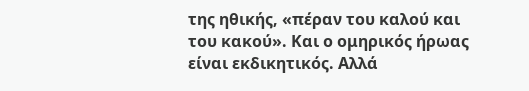της ηθικής, «πέραν του καλού και του κακού». Και ο ομηρικός ήρωας είναι εκδικητικός. Αλλά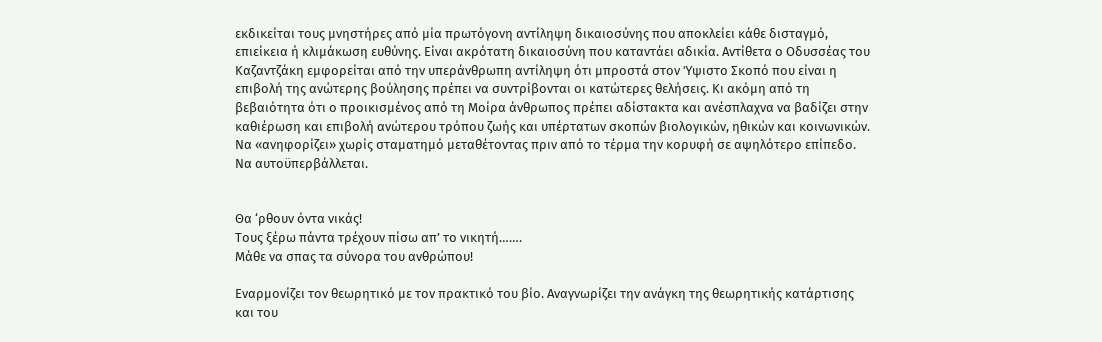εκδικείται τους μνηστήρες από μία πρωτόγονη αντίληψη δικαιοσύνης που αποκλείει κάθε δισταγμό, επιείκεια ή κλιμάκωση ευθύνης. Είναι ακρότατη δικαιοσύνη που καταντάει αδικία. Αντίθετα ο Οδυσσέας του Καζαντζάκη εμφορείται από την υπεράνθρωπη αντίληψη ότι μπροστά στον Ύψιστο Σκοπό που είναι η επιβολή της ανώτερης βούλησης πρέπει να συντρίβονται οι κατώτερες θελήσεις. Κι ακόμη από τη βεβαιότητα ότι ο προικισμένος από τη Μοίρα άνθρωπος πρέπει αδίστακτα και ανέσπλαχνα να βαδίζει στην καθιέρωση και επιβολή ανώτερου τρόπου ζωής και υπέρτατων σκοπών βιολογικών, ηθικών και κοινωνικών. Να «ανηφορίζει» χωρίς σταματημό μεταθέτοντας πριν από το τέρμα την κορυφή σε αψηλότερο επίπεδο. Να αυτοϋπερβάλλεται.


Θα ‘ρθουν όντα νικάς!
Τους ξέρω πάντα τρέχουν πίσω απ’ το νικητή…….
Μάθε να σπας τα σύνορα του ανθρώπου!

Εναρμονίζει τον θεωρητικό με τον πρακτικό του βίο. Αναγνωρίζει την ανάγκη της θεωρητικής κατάρτισης και του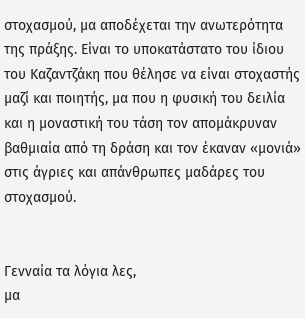στοχασμού, μα αποδέχεται την ανωτερότητα της πράξης. Είναι το υποκατάστατο του ίδιου του Καζαντζάκη που θέλησε να είναι στοχαστής μαζί και ποιητής, μα που η φυσική του δειλία και η μοναστική του τάση τον απομάκρυναν βαθμιαία από τη δράση και τον έκαναν «μονιά» στις άγριες και απάνθρωπες μαδάρες του στοχασμού.


Γενναία τα λόγια λες,
μα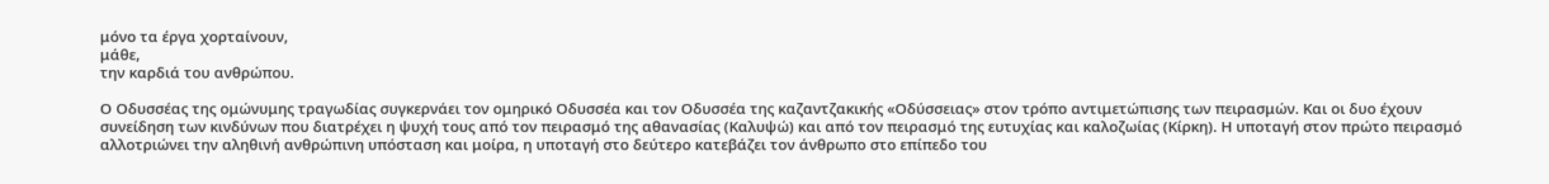μόνο τα έργα χορταίνουν,
μάθε,
την καρδιά του ανθρώπου.

Ο Οδυσσέας της ομώνυμης τραγωδίας συγκερνάει τον ομηρικό Οδυσσέα και τον Οδυσσέα της καζαντζακικής «Οδύσσειας» στον τρόπο αντιμετώπισης των πειρασμών. Και οι δυο έχουν συνείδηση των κινδύνων που διατρέχει η ψυχή τους από τον πειρασμό της αθανασίας (Καλυψώ) και από τον πειρασμό της ευτυχίας και καλοζωίας (Κίρκη). Η υποταγή στον πρώτο πειρασμό αλλοτριώνει την αληθινή ανθρώπινη υπόσταση και μοίρα, η υποταγή στο δεύτερο κατεβάζει τον άνθρωπο στο επίπεδο του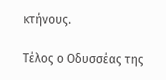κτήνους.

Τέλος ο Οδυσσέας της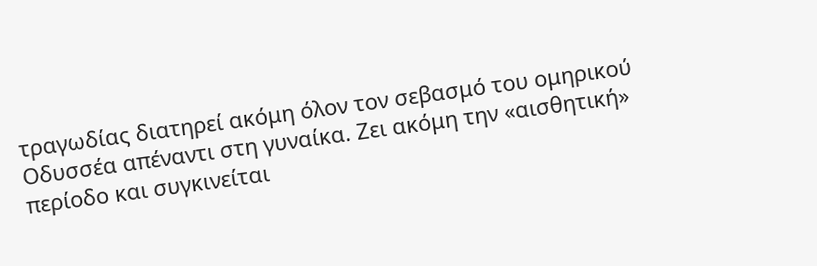τραγωδίας διατηρεί ακόμη όλον τον σεβασμό του ομηρικού Οδυσσέα απέναντι στη γυναίκα. Ζει ακόμη την «αισθητική» περίοδο και συγκινείται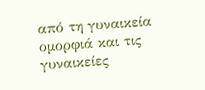από τη γυναικεία ομορφιά και τις γυναικείες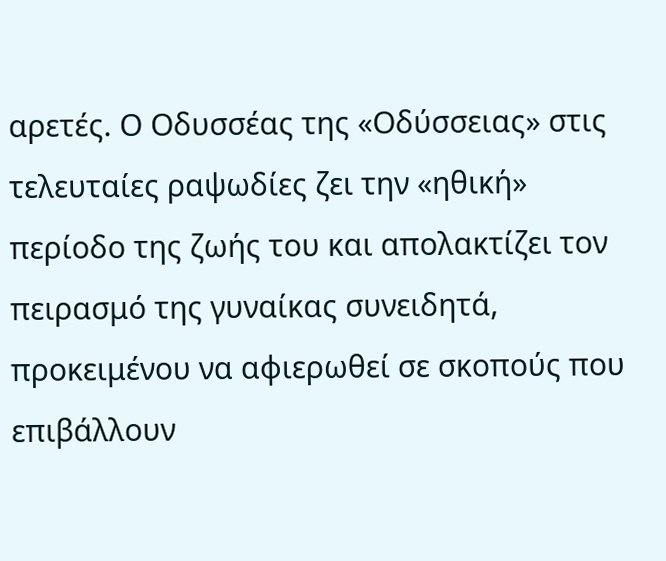αρετές. Ο Οδυσσέας της «Οδύσσειας» στις τελευταίες ραψωδίες ζει την «ηθική» περίοδο της ζωής του και απολακτίζει τον πειρασμό της γυναίκας συνειδητά, προκειμένου να αφιερωθεί σε σκοπούς που επιβάλλουν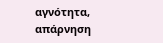αγνότητα, απάρνηση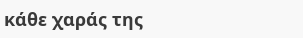κάθε χαράς της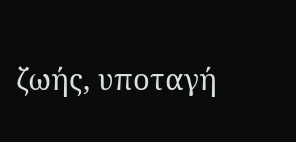ζωής, υποταγή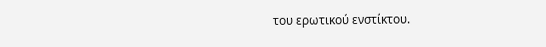του ερωτικού ενστίκτου.